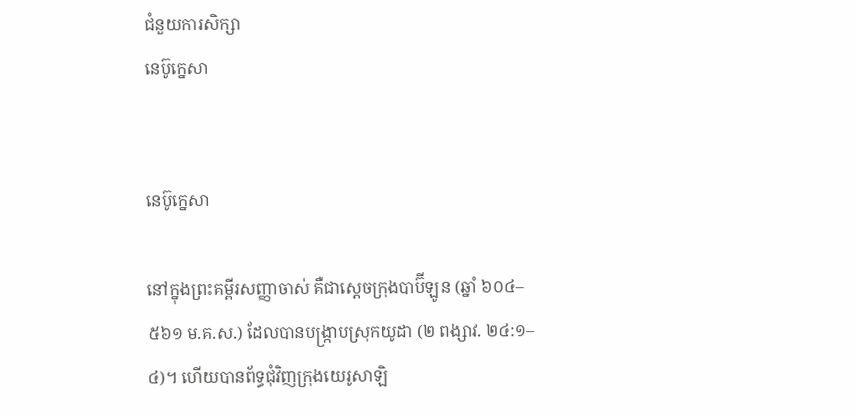ជំនួយការសិក្សា
នេប៊ូក្នេសា


នេប៊ូក្នេសា

នៅក្នុងព្រះគម្ពីរសញ្ញាចាស់ គឺជាស្ដេចក្រុងបាប៊ីឡូន (ឆ្នាំ ៦០៤–៥៦១ ម.គ.ស.) ដែលបានបង្ក្រាបស្រុកយូដា (២ ពង្សាវ. ២៤:១–៤)។ ហើយបានព័ទ្ធជុំវិញក្រុងយេរូសាឡិ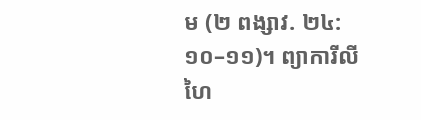ម (២ ពង្សាវ. ២៤:១០–១១)។ ព្យាការីលីហៃ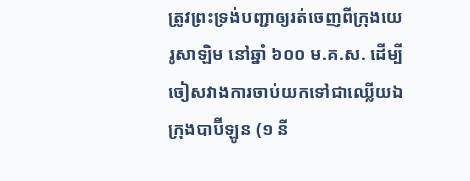ត្រូវព្រះទ្រង់បញ្ជាឲ្យរត់ចេញពីក្រុងយេរូសាឡិម នៅឆ្នាំ ៦០០ ម.គ.ស. ដើម្បីចៀសវាងការចាប់យកទៅជាឈ្លើយឯក្រុងបាប៊ីឡូន (១ នី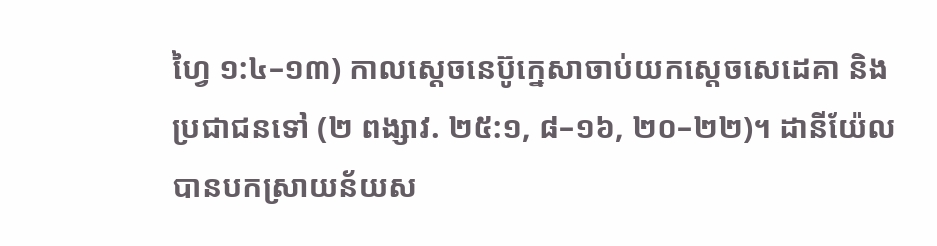ហ្វៃ ១:៤–១៣) កាលស្ដេចនេប៊ូក្នេសាចាប់យកស្ដេចសេដេគា និងប្រជាជនទៅ (២ ពង្សាវ. ២៥:១, ៨–១៦, ២០–២២)។ ដានីយ៉ែលបានបកស្រាយន័យស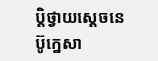ប្ដិថ្វាយស្ដេចនេប៊ូក្នេសា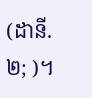(ដានី. ២; )។